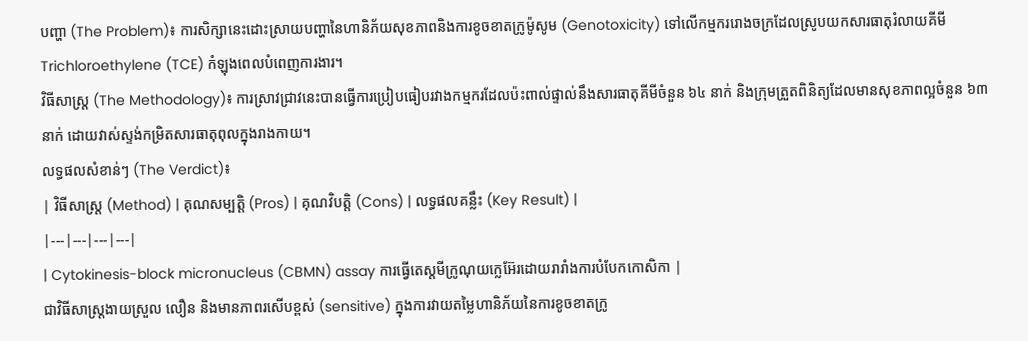បញ្ហា (The Problem)៖ ការសិក្សានេះដោះស្រាយបញ្ហានៃហានិភ័យសុខភាពនិងការខូចខាតក្រូម៉ូសូម (Genotoxicity) ទៅលើកម្មកររោងចក្រដែលស្រូបយកសារធាតុរំលាយគីមី Trichloroethylene (TCE) កំឡុងពេលបំពេញការងារ។
វិធីសាស្ត្រ (The Methodology)៖ ការស្រាវជ្រាវនេះបានធ្វើការប្រៀបធៀបរវាងកម្មករដែលប៉ះពាល់ផ្ទាល់នឹងសារធាតុគីមីចំនួន ៦៤ នាក់ និងក្រុមត្រួតពិនិត្យដែលមានសុខភាពល្អចំនួន ៦៣ នាក់ ដោយវាស់ស្ទង់កម្រិតសារធាតុពុលក្នុងរាងកាយ។
លទ្ធផលសំខាន់ៗ (The Verdict)៖
| វិធីសាស្ត្រ (Method) | គុណសម្បត្តិ (Pros) | គុណវិបត្តិ (Cons) | លទ្ធផលគន្លឹះ (Key Result) |
|---|---|---|---|
| Cytokinesis-block micronucleus (CBMN) assay ការធ្វើតេស្តមីក្រូណុយក្លេអ៊ែរដោយរារាំងការបំបែកកោសិកា |
ជាវិធីសាស្ត្រងាយស្រួល លឿន និងមានភាពរសើបខ្ពស់ (sensitive) ក្នុងការវាយតម្លៃហានិភ័យនៃការខូចខាតក្រូ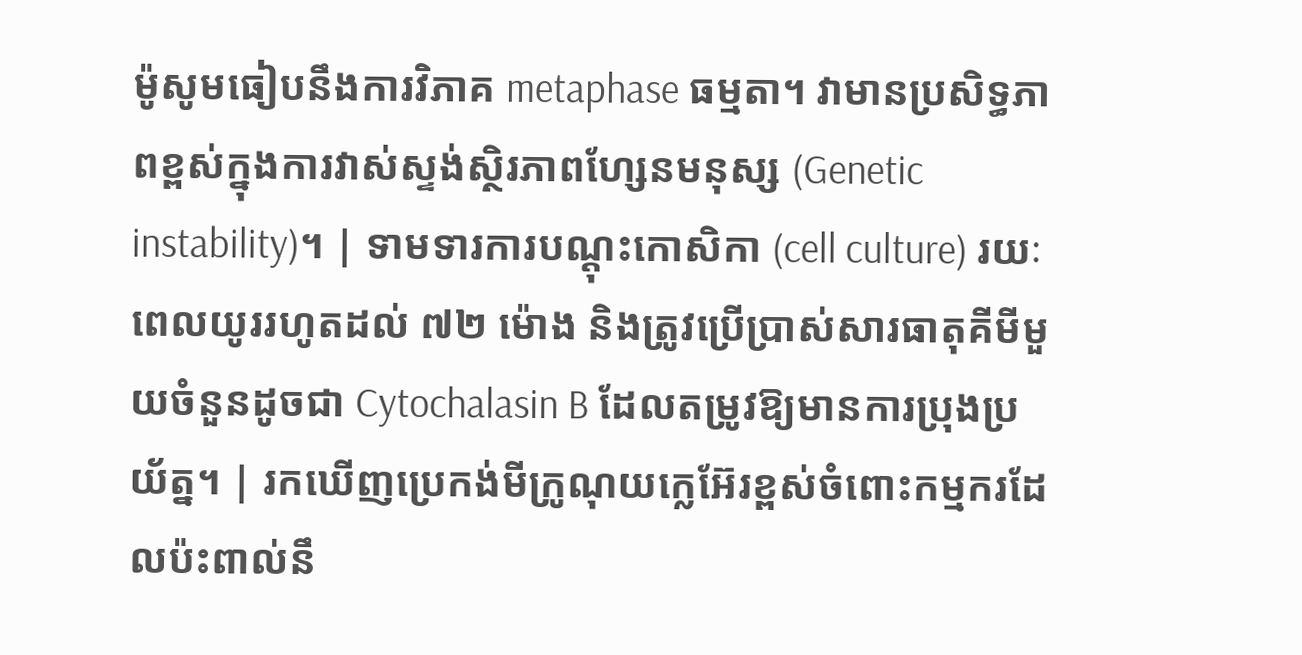ម៉ូសូមធៀបនឹងការវិភាគ metaphase ធម្មតា។ វាមានប្រសិទ្ធភាពខ្ពស់ក្នុងការវាស់ស្ទង់ស្ថិរភាពហ្សែនមនុស្ស (Genetic instability)។ | ទាមទារការបណ្តុះកោសិកា (cell culture) រយៈពេលយូររហូតដល់ ៧២ ម៉ោង និងត្រូវប្រើប្រាស់សារធាតុគីមីមួយចំនួនដូចជា Cytochalasin B ដែលតម្រូវឱ្យមានការប្រុងប្រយ័ត្ន។ | រកឃើញប្រេកង់មីក្រូណុយក្លេអ៊ែរខ្ពស់ចំពោះកម្មករដែលប៉ះពាល់នឹ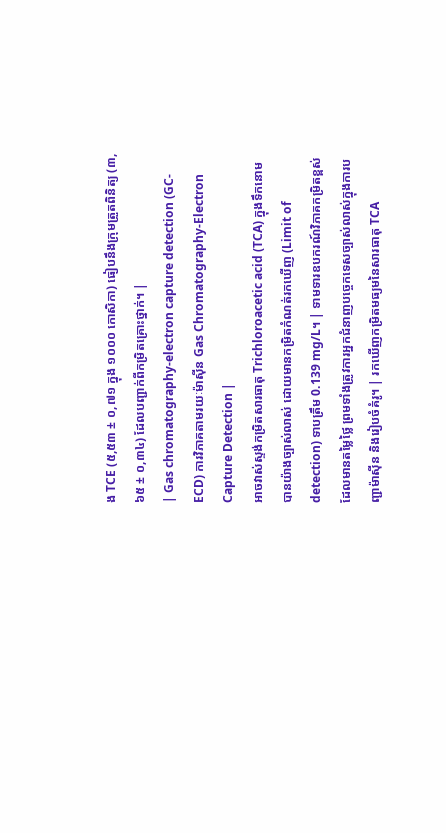ង TCE (៥,៥៣ ± ០,៧១ ក្នុង ១០០០ កោសិកា) ធៀបនឹងក្រុមត្រួតពិនិត្យ (៣,៦៥ ± ០,៣៤) ដែលបញ្ជាក់ពីកម្រិតគ្រោះថ្នាក់។ |
| Gas chromatography-electron capture detection (GC-ECD) ការវិភាគតាមរយៈម៉ាស៊ីន Gas Chromatography-Electron Capture Detection |
អាចវាស់ស្ទង់កម្រិតសារធាតុ Trichloroacetic acid (TCA) ក្នុងទឹកនោមបានយ៉ាងច្បាស់លាស់ ដោយមានកម្រិតកំណត់រកឃើញ (Limit of detection) ទាបត្រឹម 0.139 mg/L។ | ទាមទារឧបករណ៍វិភាគកម្រិតខ្ពស់ដែលមានតម្លៃថ្លៃ ព្រមទាំងត្រូវការអ្នកជំនាញបច្ចេកទេសច្បាស់លាស់ក្នុងការបញ្ជាម៉ាស៊ីន និងរៀបចំគំរូ។ | រកឃើញកម្រិតមធ្យមនៃសារធាតុ TCA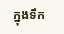ក្នុងទឹក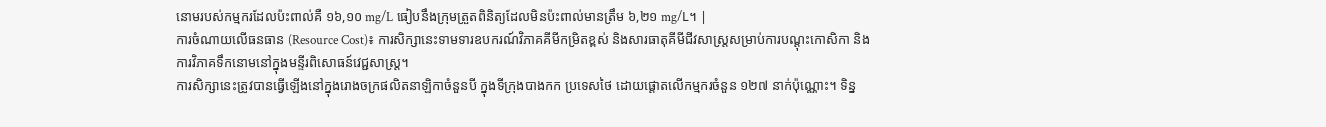នោមរបស់កម្មករដែលប៉ះពាល់គឺ ១៦,១០ mg/L ធៀបនឹងក្រុមត្រួតពិនិត្យដែលមិនប៉ះពាល់មានត្រឹម ៦,២១ mg/L។ |
ការចំណាយលើធនធាន (Resource Cost)៖ ការសិក្សានេះទាមទារឧបករណ៍វិភាគគីមីកម្រិតខ្ពស់ និងសារធាតុគីមីជីវសាស្ត្រសម្រាប់ការបណ្តុះកោសិកា និងការវិភាគទឹកនោមនៅក្នុងមន្ទីរពិសោធន៍វេជ្ជសាស្ត្រ។
ការសិក្សានេះត្រូវបានធ្វើឡើងនៅក្នុងរោងចក្រផលិតនាឡិកាចំនួនបី ក្នុងទីក្រុងបាងកក ប្រទេសថៃ ដោយផ្តោតលើកម្មករចំនួន ១២៧ នាក់ប៉ុណ្ណោះ។ ទិន្ន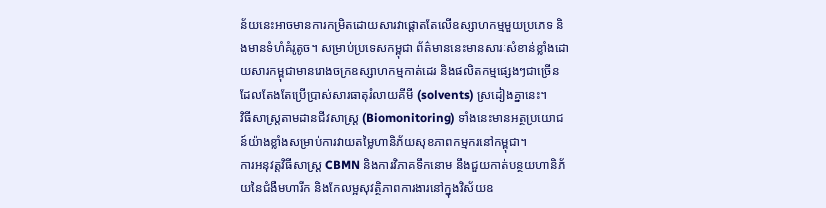ន័យនេះអាចមានការកម្រិតដោយសារវាផ្តោតតែលើឧស្សាហកម្មមួយប្រភេទ និងមានទំហំគំរូតូច។ សម្រាប់ប្រទេសកម្ពុជា ព័ត៌មាននេះមានសារៈសំខាន់ខ្លាំងដោយសារកម្ពុជាមានរោងចក្រឧស្សាហកម្មកាត់ដេរ និងផលិតកម្មផ្សេងៗជាច្រើនដែលតែងតែប្រើប្រាស់សារធាតុរំលាយគីមី (solvents) ស្រដៀងគ្នានេះ។
វិធីសាស្ត្រតាមដានជីវសាស្ត្រ (Biomonitoring) ទាំងនេះមានអត្ថប្រយោជន៍យ៉ាងខ្លាំងសម្រាប់ការវាយតម្លៃហានិភ័យសុខភាពកម្មករនៅកម្ពុជា។
ការអនុវត្តវិធីសាស្ត្រ CBMN និងការវិភាគទឹកនោម នឹងជួយកាត់បន្ថយហានិភ័យនៃជំងឺមហារីក និងកែលម្អសុវត្ថិភាពការងារនៅក្នុងវិស័យឧ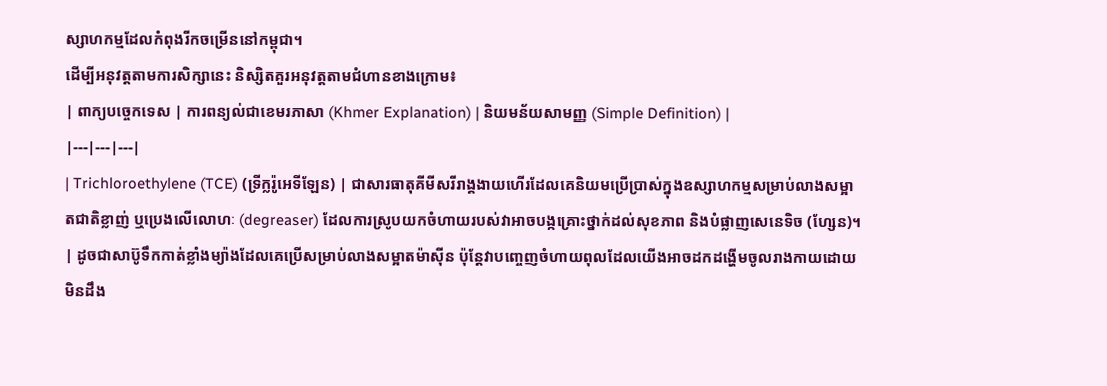ស្សាហកម្មដែលកំពុងរីកចម្រើននៅកម្ពុជា។
ដើម្បីអនុវត្តតាមការសិក្សានេះ និស្សិតគួរអនុវត្តតាមជំហានខាងក្រោម៖
| ពាក្យបច្ចេកទេស | ការពន្យល់ជាខេមរភាសា (Khmer Explanation) | និយមន័យសាមញ្ញ (Simple Definition) |
|---|---|---|
| Trichloroethylene (TCE) (ទ្រីក្លរ៉ូអេទីឡែន) | ជាសារធាតុគីមីសរីរាង្គងាយហើរដែលគេនិយមប្រើប្រាស់ក្នុងឧស្សាហកម្មសម្រាប់លាងសម្អាតជាតិខ្លាញ់ ឬប្រេងលើលោហៈ (degreaser) ដែលការស្រូបយកចំហាយរបស់វាអាចបង្កគ្រោះថ្នាក់ដល់សុខភាព និងបំផ្លាញសេនេទិច (ហ្សែន)។ | ដូចជាសាប៊ូទឹកកាត់ខ្លាំងម្យ៉ាងដែលគេប្រើសម្រាប់លាងសម្អាតម៉ាស៊ីន ប៉ុន្តែវាបញ្ចេញចំហាយពុលដែលយើងអាចដកដង្ហើមចូលរាងកាយដោយមិនដឹង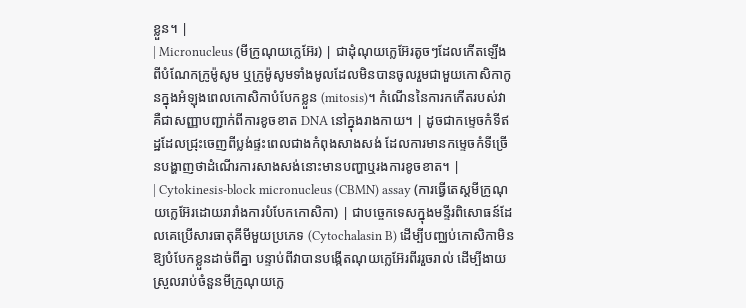ខ្លួន។ |
| Micronucleus (មីក្រូណុយក្លេអ៊ែរ) | ជាដុំណុយក្លេអ៊ែរតូចៗដែលកើតឡើងពីបំណែកក្រូម៉ូសូម ឬក្រូម៉ូសូមទាំងមូលដែលមិនបានចូលរួមជាមួយកោសិកាកូនក្នុងអំឡុងពេលកោសិកាបំបែកខ្លួន (mitosis)។ កំណើននៃការកកើតរបស់វា គឺជាសញ្ញាបញ្ជាក់ពីការខូចខាត DNA នៅក្នុងរាងកាយ។ | ដូចជាកម្ទេចកំទីឥដ្ឋដែលជ្រុះចេញពីប្លង់ផ្ទះពេលជាងកំពុងសាងសង់ ដែលការមានកម្ទេចកំទីច្រើនបង្ហាញថាដំណើរការសាងសង់នោះមានបញ្ហាឬរងការខូចខាត។ |
| Cytokinesis-block micronucleus (CBMN) assay (ការធ្វើតេស្តមីក្រូណុយក្លេអ៊ែរដោយរារាំងការបំបែកកោសិកា) | ជាបច្ចេកទេសក្នុងមន្ទីរពិសោធន៍ដែលគេប្រើសារធាតុគីមីមួយប្រភេទ (Cytochalasin B) ដើម្បីបញ្ឈប់កោសិកាមិនឱ្យបំបែកខ្លួនដាច់ពីគ្នា បន្ទាប់ពីវាបានបង្កើតណុយក្លេអ៊ែរពីររួចរាល់ ដើម្បីងាយស្រួលរាប់ចំនួនមីក្រូណុយក្លេ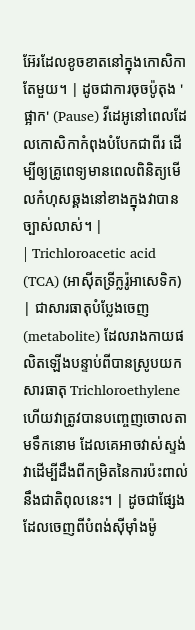អ៊ែរដែលខូចខាតនៅក្នុងកោសិកាតែមួយ។ | ដូចជាការចុចប៉ូតុង 'ផ្អាក' (Pause) វីដេអូនៅពេលដែលកោសិកាកំពុងបំបែកជាពីរ ដើម្បីឲ្យគ្រូពេទ្យមានពេលពិនិត្យមើលកំហុសឆ្គងនៅខាងក្នុងវាបានច្បាស់លាស់។ |
| Trichloroacetic acid (TCA) (អាស៊ីតទ្រីក្លរ៉ូអាសេទិក) | ជាសារធាតុបំប្លែងចេញ (metabolite) ដែលរាងកាយផលិតឡើងបន្ទាប់ពីបានស្រូបយកសារធាតុ Trichloroethylene ហើយវាត្រូវបានបញ្ចេញចោលតាមទឹកនោម ដែលគេអាចវាស់ស្ទង់វាដើម្បីដឹងពីកម្រិតនៃការប៉ះពាល់នឹងជាតិពុលនេះ។ | ដូចជាផ្សែងដែលចេញពីបំពង់ស៊ីម៉ាំងម៉ូ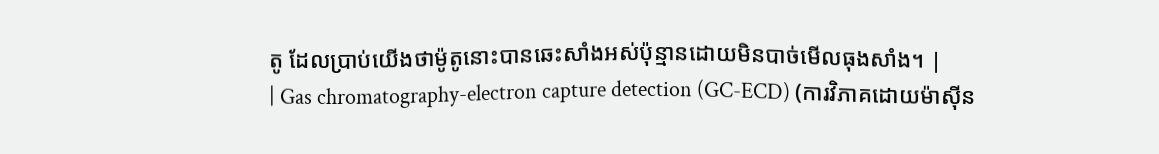តូ ដែលប្រាប់យើងថាម៉ូតូនោះបានឆេះសាំងអស់ប៉ុន្មានដោយមិនបាច់មើលធុងសាំង។ |
| Gas chromatography-electron capture detection (GC-ECD) (ការវិភាគដោយម៉ាស៊ីន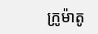ក្រូម៉ាតូ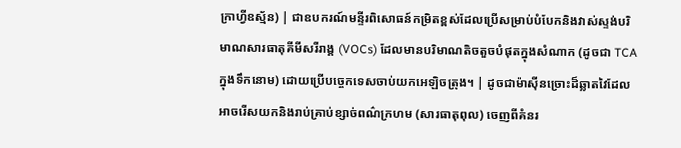ក្រាហ្វីឧស្ម័ន) | ជាឧបករណ៍មន្ទីរពិសោធន៍កម្រិតខ្ពស់ដែលប្រើសម្រាប់បំបែកនិងវាស់ស្ទង់បរិមាណសារធាតុគីមីសរីរាង្គ (VOCs) ដែលមានបរិមាណតិចតួចបំផុតក្នុងសំណាក (ដូចជា TCA ក្នុងទឹកនោម) ដោយប្រើបច្ចេកទេសចាប់យកអេឡិចត្រុង។ | ដូចជាម៉ាស៊ីនច្រោះដ៏ឆ្លាតវៃដែលអាចរើសយកនិងរាប់គ្រាប់ខ្សាច់ពណ៌ក្រហម (សារធាតុពុល) ចេញពីគំនរ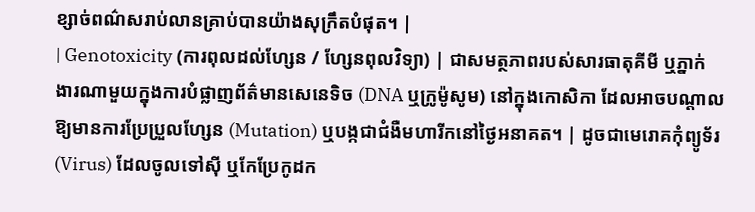ខ្សាច់ពណ៌សរាប់លានគ្រាប់បានយ៉ាងសុក្រឹតបំផុត។ |
| Genotoxicity (ការពុលដល់ហ្សែន / ហ្សែនពុលវិទ្យា) | ជាសមត្ថភាពរបស់សារធាតុគីមី ឬភ្នាក់ងារណាមួយក្នុងការបំផ្លាញព័ត៌មានសេនេទិច (DNA ឬក្រូម៉ូសូម) នៅក្នុងកោសិកា ដែលអាចបណ្តាលឱ្យមានការប្រែប្រួលហ្សែន (Mutation) ឬបង្កជាជំងឺមហារីកនៅថ្ងៃអនាគត។ | ដូចជាមេរោគកុំព្យូទ័រ (Virus) ដែលចូលទៅស៊ី ឬកែប្រែកូដក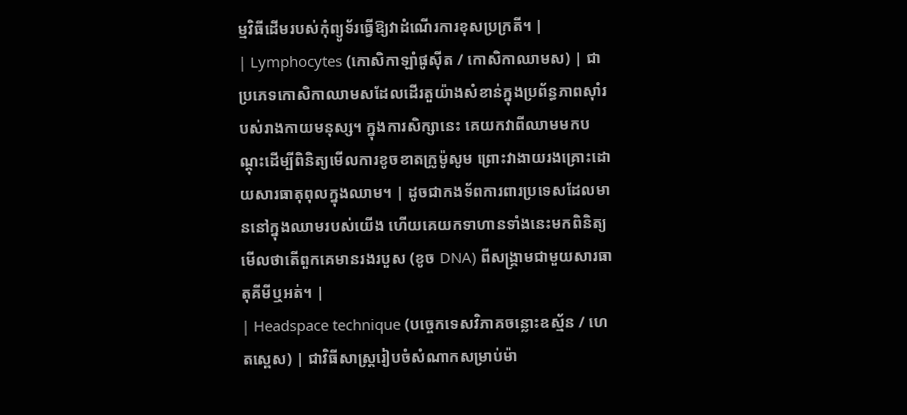ម្មវិធីដើមរបស់កុំព្យូទ័រធ្វើឱ្យវាដំណើរការខុសប្រក្រតី។ |
| Lymphocytes (កោសិកាឡាំផូស៊ីត / កោសិកាឈាមស) | ជាប្រភេទកោសិកាឈាមសដែលដើរតួយ៉ាងសំខាន់ក្នុងប្រព័ន្ធភាពស៊ាំរបស់រាងកាយមនុស្ស។ ក្នុងការសិក្សានេះ គេយកវាពីឈាមមកបណ្តុះដើម្បីពិនិត្យមើលការខូចខាតក្រូម៉ូសូម ព្រោះវាងាយរងគ្រោះដោយសារធាតុពុលក្នុងឈាម។ | ដូចជាកងទ័ពការពារប្រទេសដែលមាននៅក្នុងឈាមរបស់យើង ហើយគេយកទាហានទាំងនេះមកពិនិត្យមើលថាតើពួកគេមានរងរបួស (ខូច DNA) ពីសង្គ្រាមជាមួយសារធាតុគីមីឬអត់។ |
| Headspace technique (បច្ចេកទេសវិភាគចន្លោះឧស្ម័ន / ហេតស្ពេស) | ជាវិធីសាស្ត្ររៀបចំសំណាកសម្រាប់ម៉ា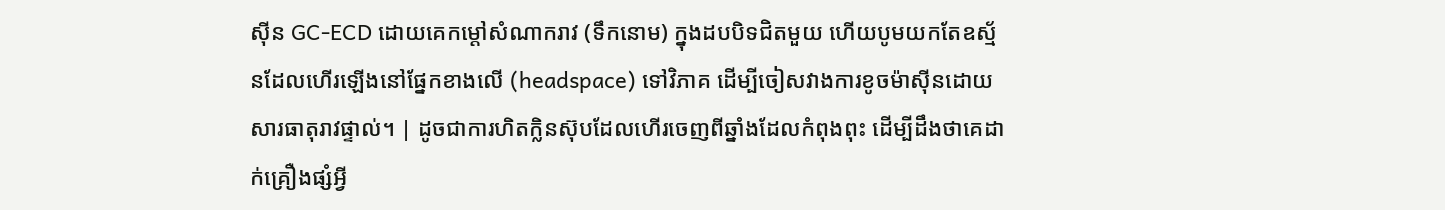ស៊ីន GC-ECD ដោយគេកម្តៅសំណាករាវ (ទឹកនោម) ក្នុងដបបិទជិតមួយ ហើយបូមយកតែឧស្ម័នដែលហើរឡើងនៅផ្នែកខាងលើ (headspace) ទៅវិភាគ ដើម្បីចៀសវាងការខូចម៉ាស៊ីនដោយសារធាតុរាវផ្ទាល់។ | ដូចជាការហិតក្លិនស៊ុបដែលហើរចេញពីឆ្នាំងដែលកំពុងពុះ ដើម្បីដឹងថាគេដាក់គ្រឿងផ្សំអ្វី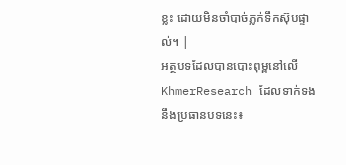ខ្លះ ដោយមិនចាំបាច់ភ្លក់ទឹកស៊ុបផ្ទាល់។ |
អត្ថបទដែលបានបោះពុម្ពនៅលើ KhmerResearch ដែលទាក់ទងនឹងប្រធានបទនេះ៖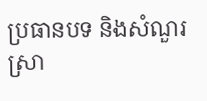ប្រធានបទ និងសំណួរស្រា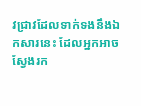វជ្រាវដែលទាក់ទងនឹងឯកសារនេះ ដែលអ្នកអាចស្វែងរក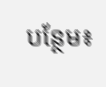បន្ថែម៖